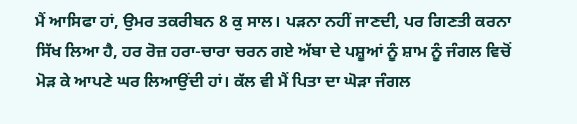ਮੈਂ ਆਸਿਫਾ ਹਾਂ, ਉਮਰ ਤਕਰੀਬਨ 8 ਕੁ ਸਾਲ। ਪੜਨਾ ਨਹੀਂ ਜਾਣਦੀ, ਪਰ ਗਿਣਤੀ ਕਰਨਾ ਸਿੱਖ ਲਿਆ ਹੈ, ਹਰ ਰੋਜ਼ ਹਰਾ-ਚਾਰਾ ਚਰਨ ਗਏ ਅੱਬਾ ਦੇ ਪਸ਼ੂਆਂ ਨੂੰ ਸ਼ਾਮ ਨੂੰ ਜੰਗਲ ਵਿਚੋਂ ਮੋੜ ਕੇ ਆਪਣੇ ਘਰ ਲਿਆਉਂਦੀ ਹਾਂ। ਕੱਲ ਵੀ ਮੈਂ ਪਿਤਾ ਦਾ ਘੋੜਾ ਜੰਗਲ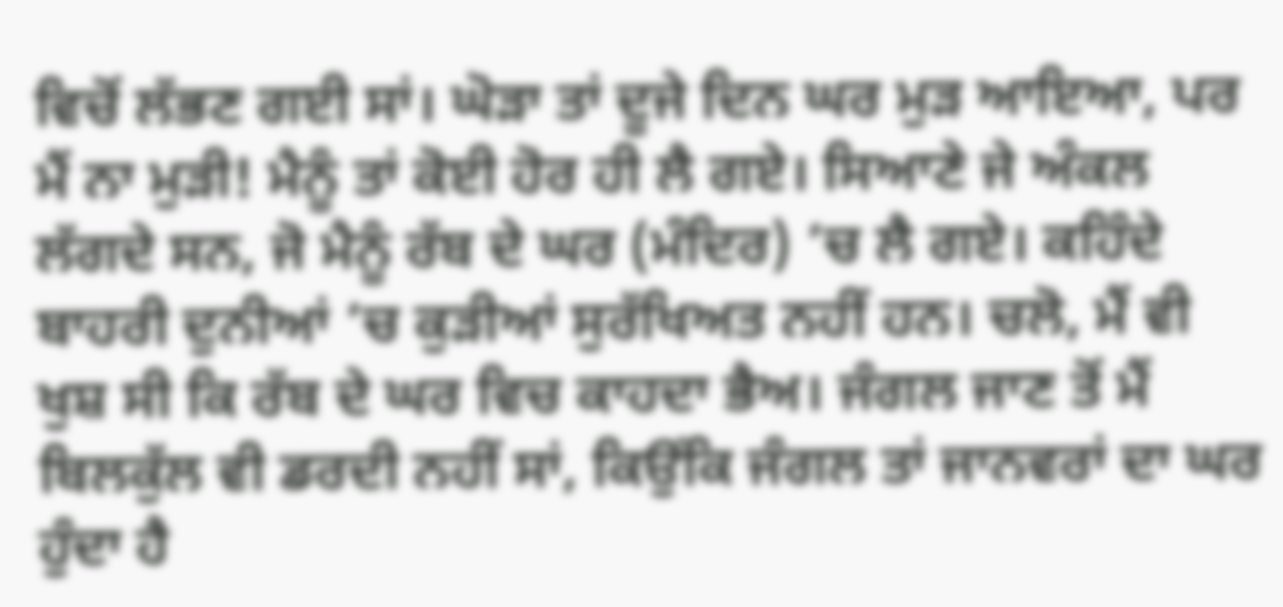ਵਿਚੋਂ ਲੱਭਣ ਗਈ ਸਾਂ। ਘੋੜਾ ਤਾਂ ਦੂਜੇ ਦਿਨ ਘਰ ਮੁੜ ਆਇਆ, ਪਰ ਮੈਂ ਨਾ ਮੁੜੀ! ਮੈਨੂੰ ਤਾਂ ਕੋਈ ਹੋਰ ਹੀ ਲੈ ਗਏ। ਸਿਆਣੇ ਜੇ ਅੰਕਲ ਲੱਗਦੇ ਸਨ, ਜੋ ਮੈਨੂੰ ਰੱਬ ਦੇ ਘਰ (ਮੰਦਿਰ) ’ਚ ਲੈ ਗਏ। ਕਹਿੰਦੇ ਬਾਹਰੀ ਦੁਨੀਆਂ ’ਚ ਕੁੜੀਆਂ ਸੁਰੱਖਿਅਤ ਨਹੀਂ ਹਨ। ਚਲੋ, ਮੈਂ ਵੀ ਖੁਸ਼ ਸੀ ਕਿ ਰੱਬ ਦੇ ਘਰ ਵਿਚ ਕਾਹਦਾ ਭੈਅ। ਜੰਗਲ ਜਾਣ ਤੋਂ ਮੈਂ ਬਿਲਕੁੱਲ ਵੀ ਡਰਦੀ ਨਹੀਂ ਸਾਂ, ਕਿਉਂਕਿ ਜੰਗਲ ਤਾਂ ਜਾਨਵਰਾਂ ਦਾ ਘਰ ਹੁੰਦਾ ਹੈ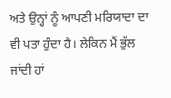ਅਤੇ ਉਨ੍ਹਾਂ ਨੂੰ ਆਪਣੀ ਮਰਿਯਾਦਾ ਦਾ ਵੀ ਪਤਾ ਹੁੰਦਾ ਹੈ। ਲੇਕਿਨ ਮੈਂ ਭੁੱਲ ਜਾਂਦੀ ਹਾਂ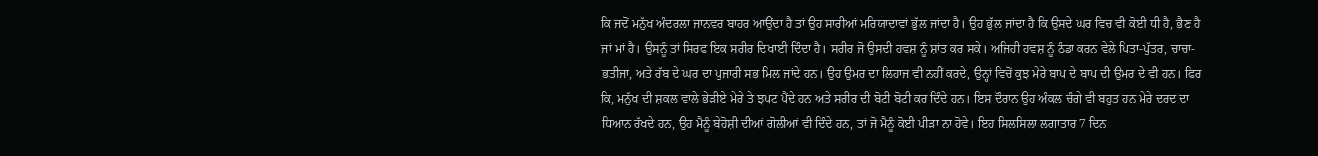ਕਿ ਜਦੋਂ ਮਨੁੱਖ ਅੰਦਰਲਾ ਜਾਨਵਰ ਬਾਹਰ ਆਉਂਦਾ ਹੈ ਤਾਂ ਉਹ ਸਾਰੀਆਂ ਮਰਿਯਾਦਾਵਾਂ ਭੁੱਲ ਜਾਂਦਾ ਹੈ। ਉਹ ਭੁੱਲ ਜਾਂਦਾ ਹੈ ਕਿ ਉਸਦੇ ਘਰ ਵਿਚ ਵੀ ਕੋਈ ਧੀ ਹੈ, ਭੈਣ ਹੈ ਜਾਂ ਮਾਂ ਹੈ। ਉਸਨੂੰ ਤਾਂ ਸਿਰਫ ਇਕ ਸਰੀਰ ਦਿਖਾਈ ਦਿੰਦਾ ਹੈ। ਸਰੀਰ ਜੋ ਉਸਦੀ ਹਵਸ਼ ਨੂੰ ਸ਼ਾਂਤ ਕਰ ਸਕੇ। ਅਜਿਹੀ ਹਵਸ਼ ਨੂੰ ਠੰਡਾ ਕਰਨ ਵੇਲੇ ਪਿਤਾ-ਪੁੱਤਰ, ਚਾਚਾ-ਭਤੀਜਾ, ਅਤੇ ਰੱਬ ਦੇ ਘਰ ਦਾ ਪੁਜਾਰੀ ਸਭ ਮਿਲ ਜਾਂਦੇ ਹਨ। ਉਹ ਉਮਰ ਦਾ ਲਿਹਾਜ ਵੀ ਨਹੀਂ ਕਰਦੇ, ਉਨ੍ਹਾਂ ਵਿਚੋਂ ਕੁਝ ਮੇਰੇ ਬਾਪ ਦੇ ਬਾਪ ਦੀ ਉਮਰ ਦੇ ਵੀ ਹਨ। ਫਿਰ ਕਿ, ਮਨੁੱਖ ਦੀ ਸ਼ਕਲ ਵਾਲੇ ਭੇੜੀਏ ਮੇਰੇ ਤੇ ਝਪਟ ਪੈਂਦੇ ਹਨ ਅਤੇ ਸਰੀਰ ਦੀ ਬੋਟੀ ਬੋਟੀ ਕਰ ਦਿੰਦੇ ਹਨ। ਇਸ ਦੌਰਾਨ ਉਹ ਅੰਕਲ ਚੰਗੇ ਵੀ ਬਹੁਤ ਹਨ ਮੇਰੇ ਦਰਦ ਦਾ ਧਿਆਨ ਰੱਖਦੇ ਹਨ, ਉਹ ਮੈਨੂੰ ਬੇਹੋਸ਼ੀ ਦੀਆਂ ਗੋਲੀਆਂ ਵੀ ਦਿੰਦੇ ਹਨ, ਤਾਂ ਜੋ ਮੈਨੂੰ ਕੋਈ ਪੀੜਾ ਨਾ ਹੋਵੇ। ਇਹ ਸਿਲਸਿਲਾ ਲਗਾਤਾਰ 7 ਦਿਨ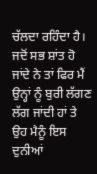ਚੱਲਦਾ ਰਹਿੰਦਾ ਹੈ। ਜਦੋਂ ਸਭ ਸ਼ਾਂਤ ਹੋ ਜਾਂਦੇ ਨੇ ਤਾਂ ਫਿਰ ਮੈਂ ਉਨ੍ਹਾਂ ਨੂੰ ਬੁਰੀ ਲੱਗਣ ਲੱਗ ਜਾਂਦੀ ਹਾਂ ਤੇ ਉਹ ਮੈਨੂੰ ਇਸ ਦੁਨੀਆਂ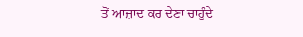ਤੋਂ ਆਜ਼ਾਦ ਕਰ ਦੇਣਾ ਚਾਹੁੰਦੇ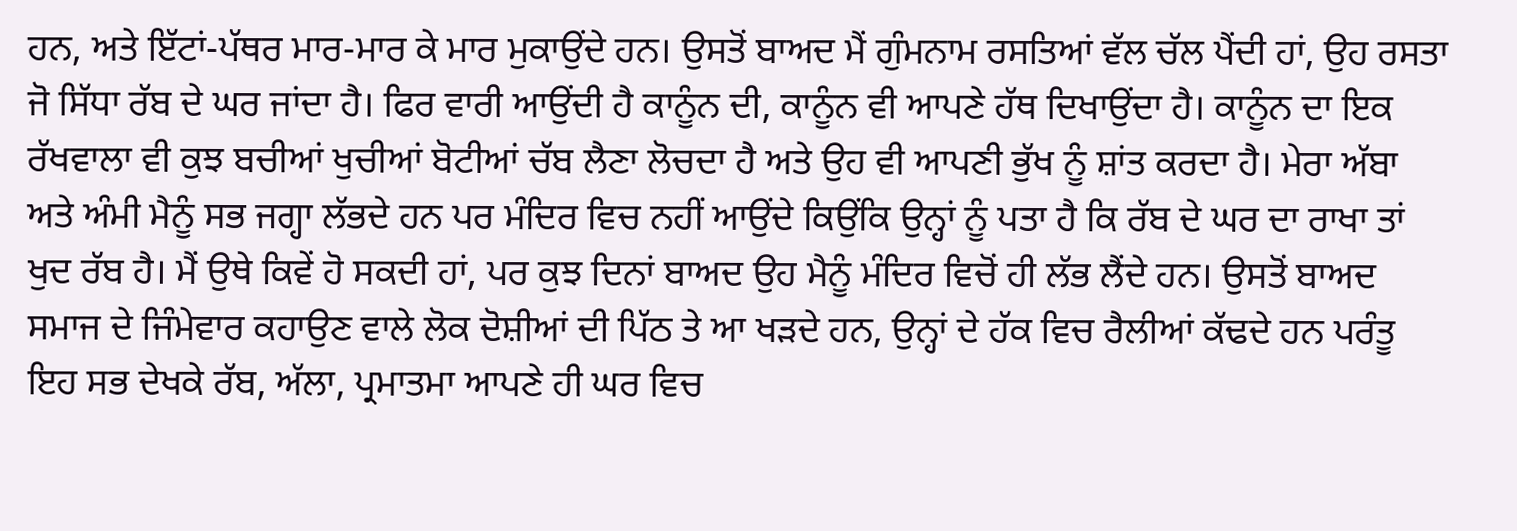ਹਨ, ਅਤੇ ਇੱਟਾਂ-ਪੱਥਰ ਮਾਰ-ਮਾਰ ਕੇ ਮਾਰ ਮੁਕਾਉਂਦੇ ਹਨ। ਉਸਤੋਂ ਬਾਅਦ ਮੈਂ ਗੁੰਮਨਾਮ ਰਸਤਿਆਂ ਵੱਲ ਚੱਲ ਪੈਂਦੀ ਹਾਂ, ਉਹ ਰਸਤਾ ਜੋ ਸਿੱਧਾ ਰੱਬ ਦੇ ਘਰ ਜਾਂਦਾ ਹੈ। ਫਿਰ ਵਾਰੀ ਆਉਂਦੀ ਹੈ ਕਾਨੂੰਨ ਦੀ, ਕਾਨੂੰਨ ਵੀ ਆਪਣੇ ਹੱਥ ਦਿਖਾਉਂਦਾ ਹੈ। ਕਾਨੂੰਨ ਦਾ ਇਕ ਰੱਖਵਾਲਾ ਵੀ ਕੁਝ ਬਚੀਆਂ ਖੁਚੀਆਂ ਬੋਟੀਆਂ ਚੱਬ ਲੈਣਾ ਲੋਚਦਾ ਹੈ ਅਤੇ ਉਹ ਵੀ ਆਪਣੀ ਭੁੱਖ ਨੂੰ ਸ਼ਾਂਤ ਕਰਦਾ ਹੈ। ਮੇਰਾ ਅੱਬਾ ਅਤੇ ਅੰਮੀ ਮੈਨੂੰ ਸਭ ਜਗ੍ਹਾ ਲੱਭਦੇ ਹਨ ਪਰ ਮੰਦਿਰ ਵਿਚ ਨਹੀਂ ਆਉਂਦੇ ਕਿਉਂਕਿ ਉਨ੍ਹਾਂ ਨੂੰ ਪਤਾ ਹੈ ਕਿ ਰੱਬ ਦੇ ਘਰ ਦਾ ਰਾਖਾ ਤਾਂ ਖੁਦ ਰੱਬ ਹੈ। ਮੈਂ ਉਥੇ ਕਿਵੇਂ ਹੋ ਸਕਦੀ ਹਾਂ, ਪਰ ਕੁਝ ਦਿਨਾਂ ਬਾਅਦ ਉਹ ਮੈਨੂੰ ਮੰਦਿਰ ਵਿਚੋਂ ਹੀ ਲੱਭ ਲੈਂਦੇ ਹਨ। ਉਸਤੋਂ ਬਾਅਦ ਸਮਾਜ ਦੇ ਜਿੰਮੇਵਾਰ ਕਹਾਉਣ ਵਾਲੇ ਲੋਕ ਦੋਸ਼ੀਆਂ ਦੀ ਪਿੱਠ ਤੇ ਆ ਖੜਦੇ ਹਨ, ਉਨ੍ਹਾਂ ਦੇ ਹੱਕ ਵਿਚ ਰੈਲੀਆਂ ਕੱਢਦੇ ਹਨ ਪਰੰਤੂ ਇਹ ਸਭ ਦੇਖਕੇ ਰੱਬ, ਅੱਲਾ, ਪ੍ਰਮਾਤਮਾ ਆਪਣੇ ਹੀ ਘਰ ਵਿਚ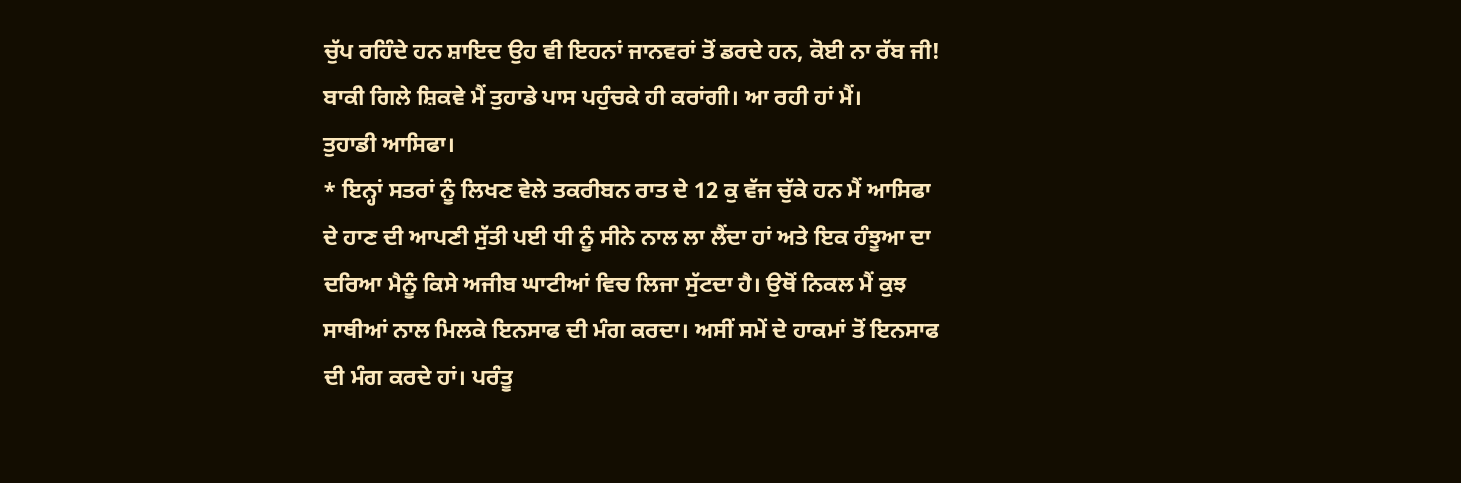ਚੁੱਪ ਰਹਿੰਦੇ ਹਨ ਸ਼ਾਇਦ ਉਹ ਵੀ ਇਹਨਾਂ ਜਾਨਵਰਾਂ ਤੋਂ ਡਰਦੇ ਹਨ, ਕੋਈ ਨਾ ਰੱਬ ਜੀ!
ਬਾਕੀ ਗਿਲੇ ਸ਼ਿਕਵੇ ਮੈਂ ਤੁਹਾਡੇ ਪਾਸ ਪਹੁੰਚਕੇ ਹੀ ਕਰਾਂਗੀ। ਆ ਰਹੀ ਹਾਂ ਮੈਂ।
ਤੁਹਾਡੀ ਆਸਿਫਾ।
* ਇਨ੍ਹਾਂ ਸਤਰਾਂ ਨੂੰ ਲਿਖਣ ਵੇਲੇ ਤਕਰੀਬਨ ਰਾਤ ਦੇ 12 ਕੁ ਵੱਜ ਚੁੱਕੇ ਹਨ ਮੈਂ ਆਸਿਫਾ ਦੇ ਹਾਣ ਦੀ ਆਪਣੀ ਸੁੱਤੀ ਪਈ ਧੀ ਨੂੰ ਸੀਨੇ ਨਾਲ ਲਾ ਲੈਂਦਾ ਹਾਂ ਅਤੇ ਇਕ ਹੰਝੂਆ ਦਾ ਦਰਿਆ ਮੈਨੂੰ ਕਿਸੇ ਅਜੀਬ ਘਾਟੀਆਂ ਵਿਚ ਲਿਜਾ ਸੁੱਟਦਾ ਹੈ। ਉਥੋਂ ਨਿਕਲ ਮੈਂ ਕੁਝ ਸਾਥੀਆਂ ਨਾਲ ਮਿਲਕੇ ਇਨਸਾਫ ਦੀ ਮੰਗ ਕਰਦਾ। ਅਸੀਂ ਸਮੇਂ ਦੇ ਹਾਕਮਾਂ ਤੋਂ ਇਨਸਾਫ ਦੀ ਮੰਗ ਕਰਦੇ ਹਾਂ। ਪਰੰਤੂ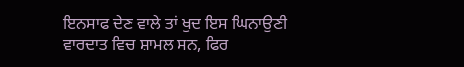ਇਨਸਾਫ ਦੇਣ ਵਾਲੇ ਤਾਂ ਖੁਦ ਇਸ ਘਿਨਾਉਣੀ ਵਾਰਦਾਤ ਵਿਚ ਸ਼ਾਮਲ ਸਨ, ਫਿਰ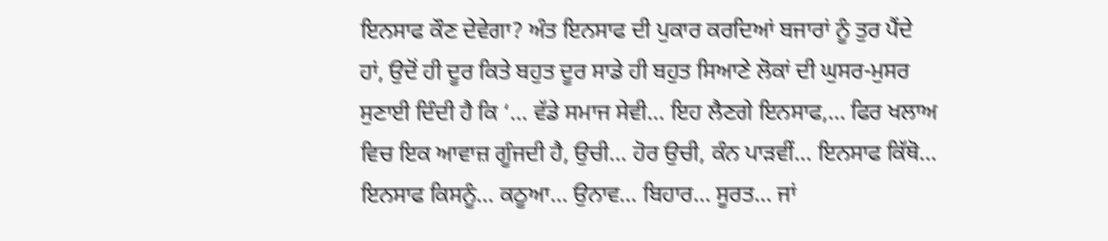ਇਨਸਾਫ ਕੌਣ ਦੇਵੇਗਾ? ਅੰਤ ਇਨਸਾਫ ਦੀ ਪੁਕਾਰ ਕਰਦਿਆਂ ਬਜਾਰਾਂ ਨੂੰ ਤੁਰ ਪੈਂਦੇ ਹਾਂ, ਉਦੋਂ ਹੀ ਦੂਰ ਕਿਤੇ ਬਹੁਤ ਦੂਰ ਸਾਡੇ ਹੀ ਬਹੁਤ ਸਿਆਣੇ ਲੋਕਾਂ ਦੀ ਘੁਸਰ-ਮੁਸਰ ਸੁਣਾਈ ਦਿੰਦੀ ਹੈ ਕਿ ‘… ਵੱਡੇ ਸਮਾਜ ਸੇਵੀ… ਇਹ ਲੈਣਗੇ ਇਨਸਾਫ,… ਫਿਰ ਖਲਾਅ ਵਿਚ ਇਕ ਆਵਾਜ਼ ਗੂੰਜਦੀ ਹੈ, ਉਚੀ… ਹੋਰ ਉਚੀ, ਕੰਨ ਪਾੜਵੀਂ… ਇਨਸਾਫ ਕਿੱਥੋ… ਇਨਸਾਫ ਕਿਸਨੂੰ… ਕਠੂਆ… ਉਨਾਵ… ਬਿਹਾਰ… ਸੂਰਤ… ਜਾਂ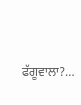ਫੱਗੂਵਾਲਾ?…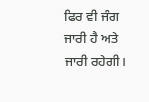ਫਿਰ ਵੀ ਜੰਗ ਜਾਰੀ ਹੈ ਅਤੇ ਜਾਰੀ ਰਹੇਗੀ।